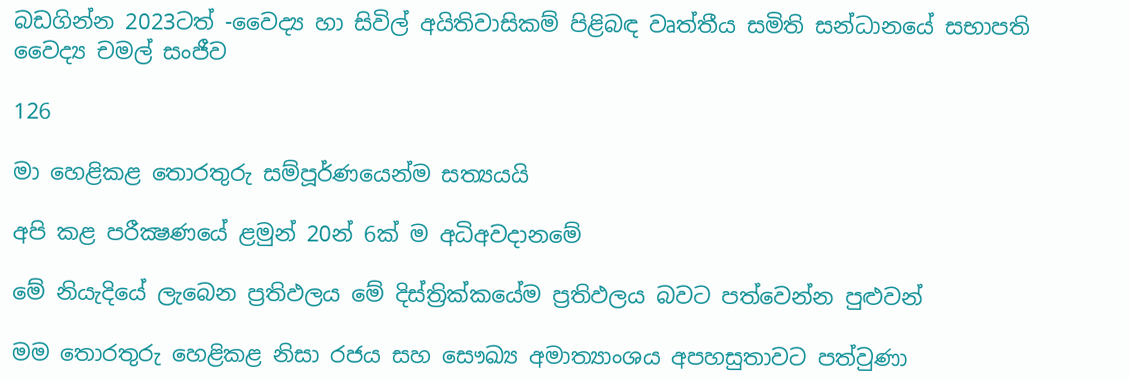බඩගින්න 2023ටත් -වෛද්‍ය හා සිවිල් අයිතිවාසිකම් පිළිබඳ වෘත්තීය සමිති සන්ධානයේ සභාපති වෛද්‍ය චමල් සංජීව

126

මා හෙළිකළ තොරතුරු සම්පූර්ණයෙන්ම සත්‍යයයි

අපි කළ පරීක්‍ෂණයේ ළමුන් 20න් 6ක් ම අධිඅවදානමේ

මේ නියැදියේ ලැබෙන ප්‍රතිඵලය මේ දිස්ත්‍රික්කයේම ප්‍රතිඵලය බවට පත්වෙන්න පුළුවන්

මම තොරතුරු හෙළිකළ නිසා රජය සහ සෞඛ්‍ය අමාත්‍යාංශය අපහසුතාවට පත්වුණා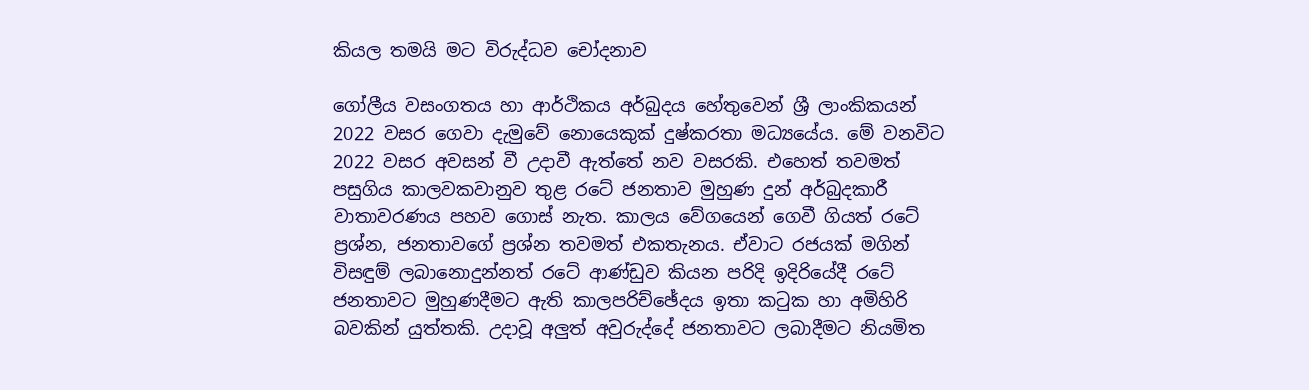කියල තමයි මට විරුද්ධව චෝදනාව

ගෝලීය වසංගතය හා ආර්ථිකය අර්බුදය හේතුවෙන් ශ්‍රී ලාංකිකයන් 2022 වසර ගෙවා දැමුවේ නොයෙකුක් දුෂ්කරතා මධ්‍යයේය. මේ වනවිට 2022 වසර අවසන් වී උදාවී ඇත්තේ නව වසරකි. එහෙත් තවමත් පසුගිය කාලවකවානුව තුළ රටේ ජනතාව මුහුණ දුන් අර්බුදකාරී වාතාවරණය පහව ගොස් නැත. කාලය වේගයෙන් ගෙවී ගියත් රටේ ප්‍රශ්න, ජනතාවගේ ප්‍රශ්න තවමත් එකතැනය. ඒවාට රජයක් මගින් විසඳුම් ලබානොදුන්නත් රටේ ආණ්ඩුව කියන පරිදි ඉදිරියේදී රටේ ජනතාවට මුහුණදීමට ඇති කාලපරිච්ඡේදය ඉතා කටුක හා අමිහිරි බවකින් යුත්තකි. උදාවූ අලුත් අවුරුද්දේ ජනතාවට ලබාදීමට නියමිත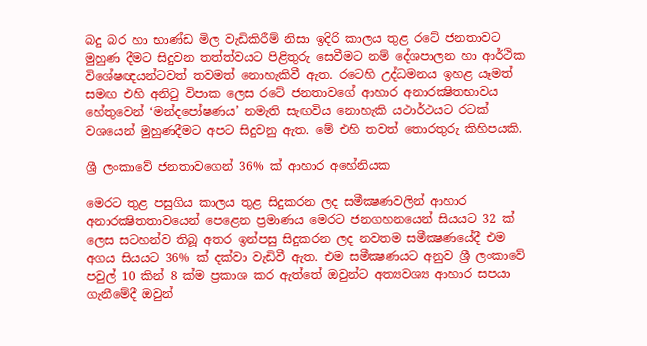බදු බර හා භාණ්ඩ මිල වැඩිකිරීම් නිසා ඉදිරි කාලය තුළ රටේ ජනතාවට මුහුණ දීමට සිදුවන තත්ත්වයට පිළිතුරු සෙවීමට නම් දේශපාලන හා ආර්ථික විශේෂඥයන්ටවත් තවමත් නොහැකිවී ඇත. රටෙහි උද්ධමනය ඉහළ යෑමත් සමඟ එහි අනිටු විපාක ලෙස රටේ ජනතාවගේ ආහාර අනාරක්‍ෂිතභාවය හේතුවෙන් ‘මන්දපෝෂණය’ නමැති සැඟවිය නොහැකි යථාර්ථයට රටක් වශයෙන් මුහුණදීමට අපට සිදුවනු ඇත. මේ එහි තවත් තොරතුරු කිහිපයකි.

ශ්‍රී ලංකාවේ ජනතාවගෙන් 36% ක් ආහාර අහේනියක

මෙරට තුළ පසුගිය කාලය තුළ සිදුකරන ලද සමීක්‍ෂණවලින් ආහාර අනාරක්‍ෂිතතාවයෙන් පෙළෙන ප්‍රමාණය මෙරට ජනගහනයෙන් සියයට 32 ක් ලෙස සටහන්ව තිබූ අතර ඉන්පසු සිදුකරන ලද නවතම සමීක්‍ෂණයේදී එම අගය සියයට 36% ක් දක්වා වැඩිවී ඇත. එම සමීක්‍ෂණයට අනුව ශ්‍රී ලංකාවේ පවුල් 10 කින් 8 ක්ම ප්‍රකාශ කර ඇත්තේ ඔවුන්ට අත්‍යවශ්‍ය ආහාර සපයා ගැනීමේදී ඔවුන්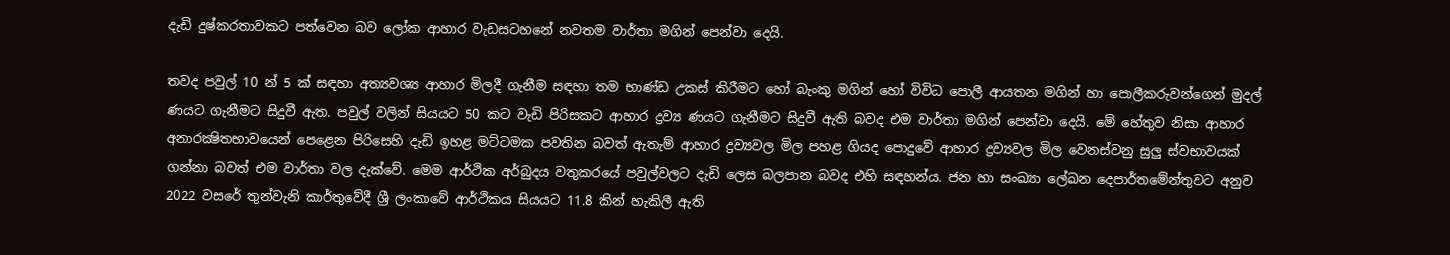දැඩි දුෂ්කරතාවකට පත්වෙන බව ලෝක ආහාර වැඩසටහනේ නවතම වාර්තා මගින් පෙන්වා දෙයි.

තවද පවුල් 10 න් 5 ක් සඳහා අත්‍යවශ්‍ය ආහාර මිලදී ගැනීම සඳහා තම භාණ්ඩ උකස් කිරීමට හෝ බැංකු මගින් හෝ විවිධ පොලී ආයතන මගින් හා පොලීකරුවන්ගෙන් මුදල් ණයට ගැනීමට සිදුවී ඇත. පවුල් වලින් සියයට 50 කට වැඩි පිරිසකට ආහාර ද්‍රව්‍ය ණයට ගැනීමට සිදුවී ඇති බවද එම වාර්තා මගින් පෙන්වා දෙයි. මේ හේතුව නිසා ආහාර අනාරක්‍ෂිතභාවයෙන් පෙළෙන පිරිසෙහි දැඩි ඉහළ මට්ටමක පවතින බවත් ඇතැම් ආහාර ද්‍රව්‍යවල මිල පහළ ගියද පොදුවේ ආහාර ද්‍රව්‍යවල මිල වෙනස්වනු සුලු ස්වභාවයක් ගන්නා බවත් එම වාර්තා වල දැක්වේ. මෙම ආර්ථික අර්බුදය වතුකරයේ පවුල්වලට දැඩි ලෙස බලපාන බවද එහි සඳහන්ය. ජන හා සංඛ්‍යා ලේඛන දෙපාර්තමේන්තුවට අනුව 2022 වසරේ තුන්වැනි කාර්තුවේදී ශ්‍රී ලංකාවේ ආර්ථිකය සියයට 11.8 කින් හැකිලී ඇති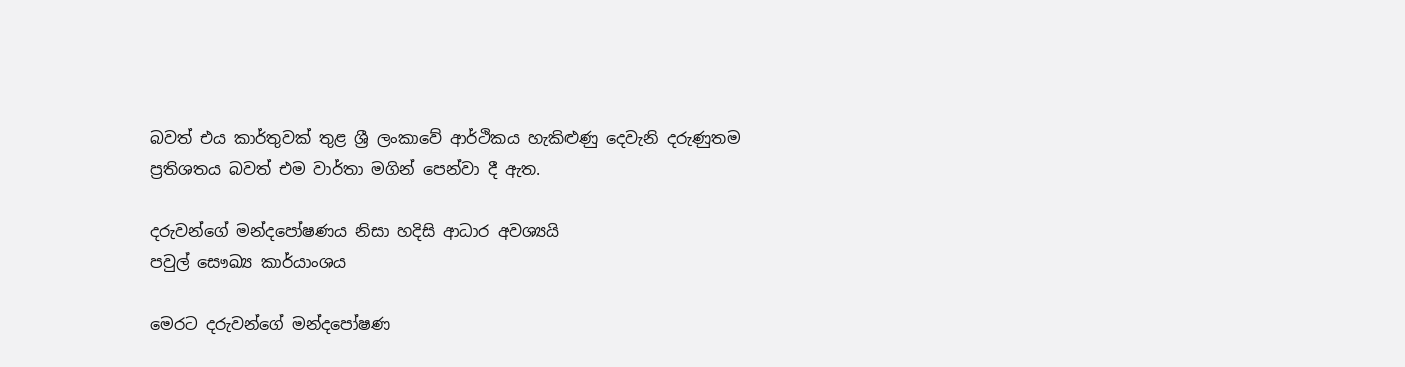බවත් එය කාර්තුවක් තුළ ශ්‍රී ලංකාවේ ආර්ථිකය හැකිළුණු දෙවැනි දරුණුතම ප්‍රතිශතය බවත් එම වාර්තා මගින් පෙන්වා දී ඇත.

දරුවන්ගේ මන්දපෝෂණය නිසා හදිසි ආධාර අවශ්‍යයි
පවුල් සෞඛ්‍ය කාර්යාංශය

මෙරට දරුවන්ගේ මන්දපෝෂණ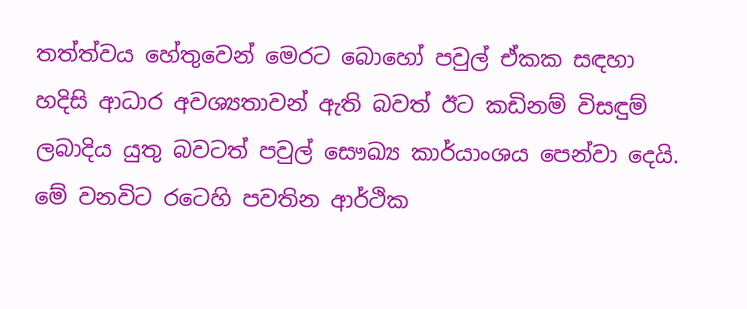තත්ත්වය හේතුවෙන් මෙරට බොහෝ පවුල් ඒකක සඳහා හදිසි ආධාර අවශ්‍යතාවන් ඇති බවත් ඊට කඩිනම් විසඳුම් ලබාදිය යුතු බවටත් පවුල් සෞඛ්‍ය කාර්යාංශය පෙන්වා දෙයි. මේ වනවිට රටෙහි පවතින ආර්ථික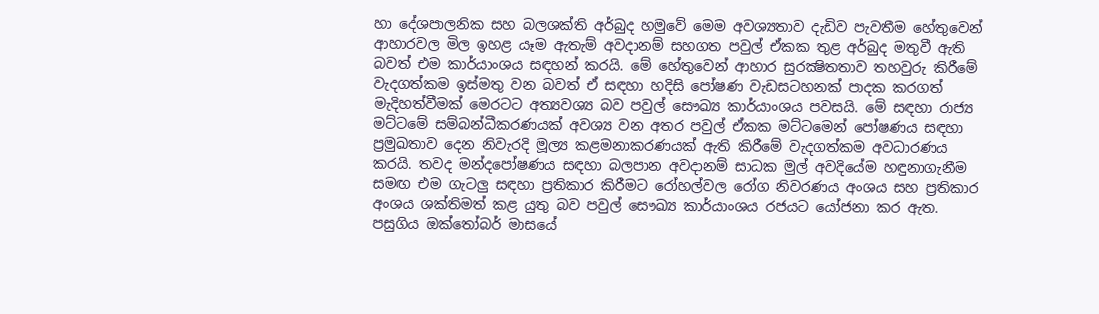හා දේශපාලනික සහ බලශක්ති අර්බුද හමුවේ මෙම අවශ්‍යතාව දැඩිව පැවතීම හේතුවෙන් ආහාරවල මිල ඉහළ යෑම ඇතැම් අවදානම් සහගත පවුල් ඒකක තුළ අර්බුද මතුවී ඇති බවත් එම කාර්යාංශය සඳහන් කරයි. මේ හේතුවෙන් ආහාර සුරක්‍ෂිතතාව තහවුරු කිරීමේ වැදගත්කම ඉස්මතු වන බවත් ඒ සඳහා හදිසි පෝෂණ වැඩසටහනක් පාදක කරගත් මැදිහත්වීමක් මෙරටට අත්‍යවශ්‍ය බව පවුල් සෞඛ්‍ය කාර්යාංශය පවසයි. මේ සඳහා රාජ්‍ය මට්ටමේ සම්බන්ධීකරණයක් අවශ්‍ය වන අතර පවුල් ඒකක මට්ටමෙන් පෝෂණය සඳහා ප්‍රමුඛතාව දෙන නිවැරදි මූල්‍ය කළමනාකරණයක් ඇති කිරීමේ වැදගත්කම අවධාරණය කරයි. තවද මන්දපෝෂණය සඳහා බලපාන අවදානම් සාධක මුල් අවදියේම හඳුනාගැනීම සමඟ එම ගැටලු සඳහා ප්‍රතිකාර කිරීමට රෝහල්වල රෝග නිවරණය අංශය සහ ප්‍රතිකාර අංශය ශක්තිමත් කළ යුතු බව පවුල් සෞඛ්‍ය කාර්යාංශය රජයට යෝජනා කර ඇත. පසුගිය ඔක්තෝබර් මාසයේ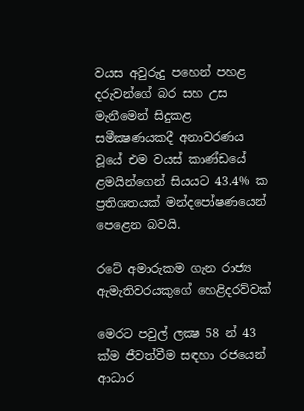වයස අවුරුදු පහෙන් පහළ දරුවන්ගේ බර සහ උස මැනීමෙන් සිදුකළ සමීක්‍ෂණයකදී අනාවරණය වූයේ එම වයස් කාණ්ඩයේ ළමයින්ගෙන් සියයට 43.4% ක ප්‍රතිශතයක් මන්දපෝෂණයෙන් පෙළෙන බවයි.

රටේ අමාරුකම ගැන රාජ්‍ය ඇමැතිවරයකුගේ හෙළිදරව්වක්

මෙරට පවුල් ලක්‍ෂ 58 න් 43 ක්ම ජීවත්වීම සඳහා රජයෙන් ආධාර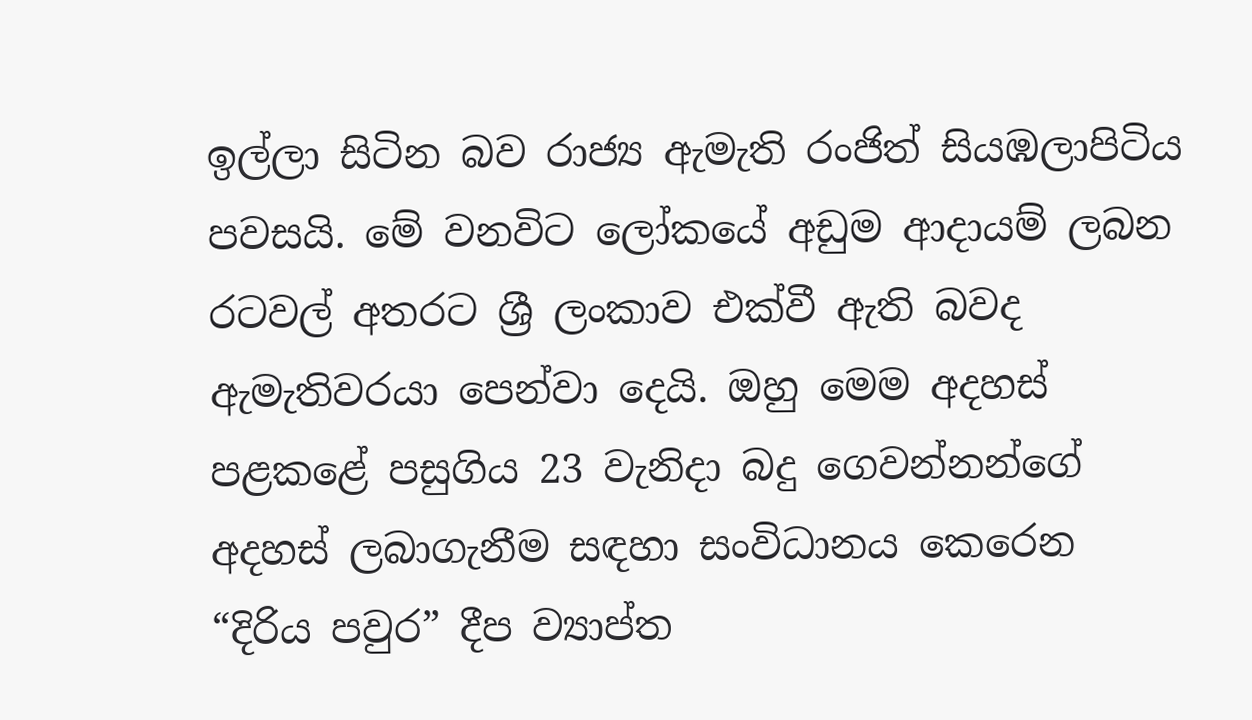ඉල්ලා සිටින බව රාජ්‍ය ඇමැති රංජිත් සියඹලාපිටිය පවසයි. මේ වනවිට ලෝකයේ අඩුම ආදායම් ලබන රටවල් අතරට ශ්‍රී ලංකාව එක්වී ඇති බවද ඇමැතිවරයා පෙන්වා දෙයි. ඔහු මෙම අදහස් පළකළේ පසුගිය 23 වැනිදා බදු ගෙවන්නන්ගේ අදහස් ලබාගැනීම සඳහා සංවිධානය කෙරෙන “දිරිය පවුර” දීප ව්‍යාප්ත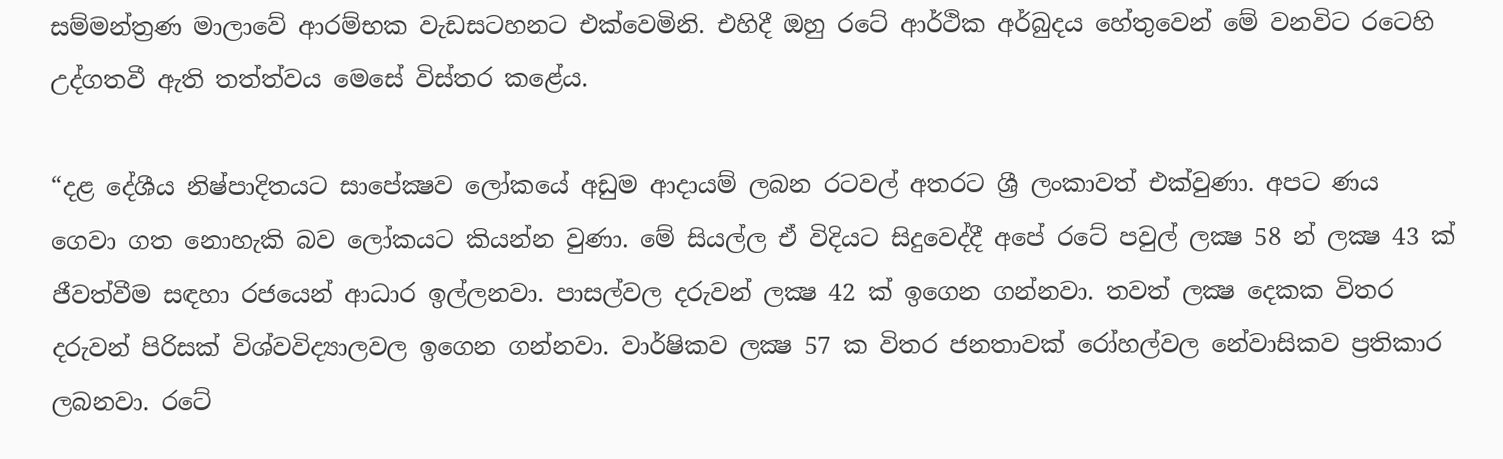සම්මන්ත්‍රණ මාලාවේ ආරම්භක වැඩසටහනට එක්වෙමිනි. එහිදී ඔහු රටේ ආර්ථික අර්බුදය හේතුවෙන් මේ වනවිට රටෙහි උද්ගතවී ඇති තත්ත්වය මෙසේ විස්තර කළේය.

“දළ දේශීය නිෂ්පාදිතයට සාපේක්‍ෂව ලෝකයේ අඩුම ආදායම් ලබන රටවල් අතරට ශ්‍රී ලංකාවත් එක්වුණා. අපට ණය ගෙවා ගත නොහැකි බව ලෝකයට කියන්න වුණා. මේ සියල්ල ඒ විදියට සිදුවෙද්දී අපේ රටේ පවුල් ලක්‍ෂ 58 න් ලක්‍ෂ 43 ක් ජීවත්වීම සඳහා රජයෙන් ආධාර ඉල්ලනවා. පාසල්වල දරුවන් ලක්‍ෂ 42 ක් ඉගෙන ගන්නවා. තවත් ලක්‍ෂ දෙකක විතර දරුවන් පිරිසක් විශ්වවිද්‍යාලවල ඉගෙන ගන්නවා. වාර්ෂිකව ලක්‍ෂ 57 ක විතර ජනතාවක් රෝහල්වල නේවාසිකව ප්‍රතිකාර ලබනවා. රටේ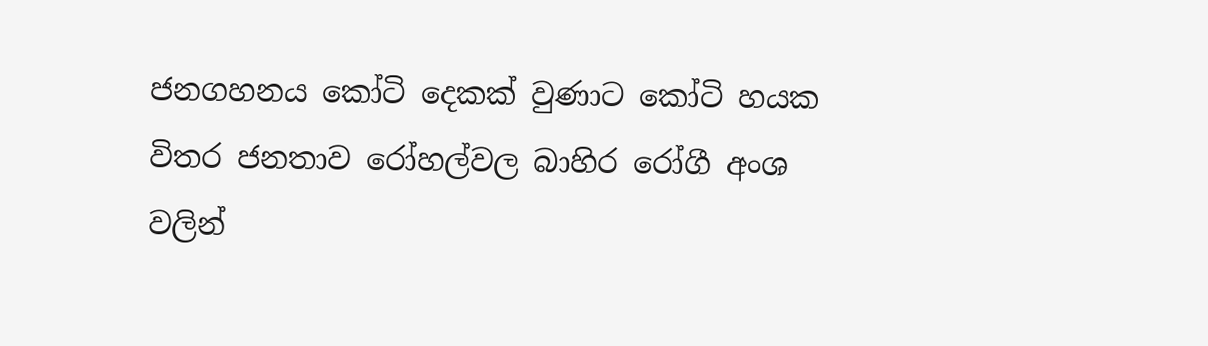ජනගහනය කෝටි දෙකක් වුණාට කෝටි හයක විතර ජනතාව රෝහල්වල බාහිර රෝගී අංශ වලින්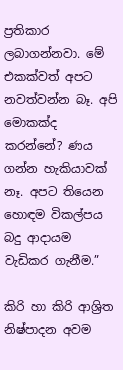ප්‍රතිකාර ලබාගන්නවා. මේ එකක්වත් අපට නවත්වන්න බෑ. අපි මොකක්ද කරන්නේ? ණය ගන්න හැකියාවක් නෑ. අපට තියෙන හොඳම විකල්පය බදු ආදායම වැඩිකර ගැනීම.”

කිරි හා කිරි ආශ්‍රිත නිෂ්පාදන අවම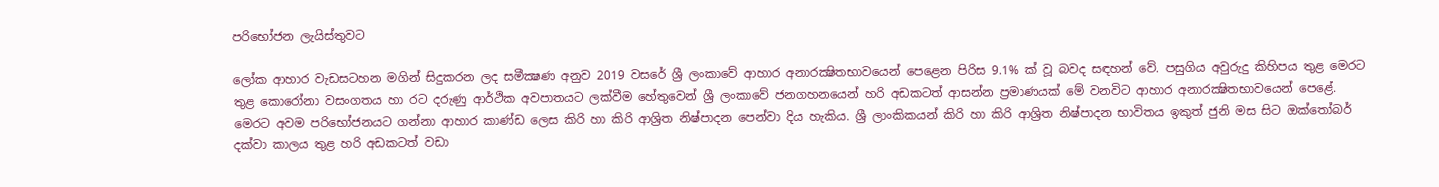පරිභෝජන ලැයිස්තුවට

ලෝක ආහාර වැඩසටහන මගින් සිදුකරන ලද සමීක්‍ෂණ අනුව 2019 වසරේ ශ්‍රී ලංකාවේ ආහාර අනාරක්‍ෂිතභාවයෙන් පෙළෙන පිරිස 9.1% ක් වූ බවද සඳහන් වේ. පසුගිය අවුරුදු කිහිපය තුළ මෙරට තුළ කොරෝනා වසංගතය හා රට දරුණු ආර්ථික අවපාතයට ලක්වීම හේතුවෙන් ශ්‍රී ලංකාවේ ජනගහනයෙන් හරි අඩකටත් ආසන්න ප්‍රමාණයක් මේ වනවිට ආහාර අනාරක්‍ෂිතභාවයෙන් පෙළේ. මෙරට අවම පරිභෝජනයට ගන්නා ආහාර කාණ්ඩ ලෙස කිරි හා කිරි ආශ්‍රිත නිෂ්පාදන පෙන්වා දිය හැකිය. ශ්‍රී ලාංකිකයන් කිරි හා කිරි ආශ්‍රිත නිෂ්පාදන භාවිතය ඉකුත් ජුනි මස සිට ඔක්තෝබර් දක්වා කාලය තුළ හරි අඩකටත් වඩා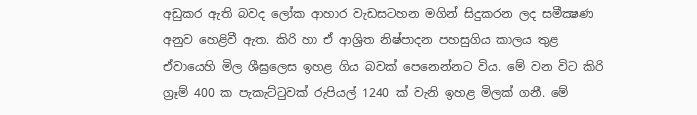අඩුකර ඇති බවද ලෝක ආහාර වැඩසටහන මගින් සිදුකරන ලද සමීක්‍ෂණ අනුව හෙළිවී ඇත. කිරි හා ඒ ආශ්‍රිත නිෂ්පාදන පහසුගිය කාලය තුළ ඒවායෙහි මිල ශීඝ්‍රලෙස ඉහළ ගිය බවක් පෙනෙන්නට විය. මේ වන විට කිරි ග්‍රෑම් 400 ක පැකැට්ටුවක් රුපියල් 1240 ක් වැනි ඉහළ මිලක් ගනී. මේ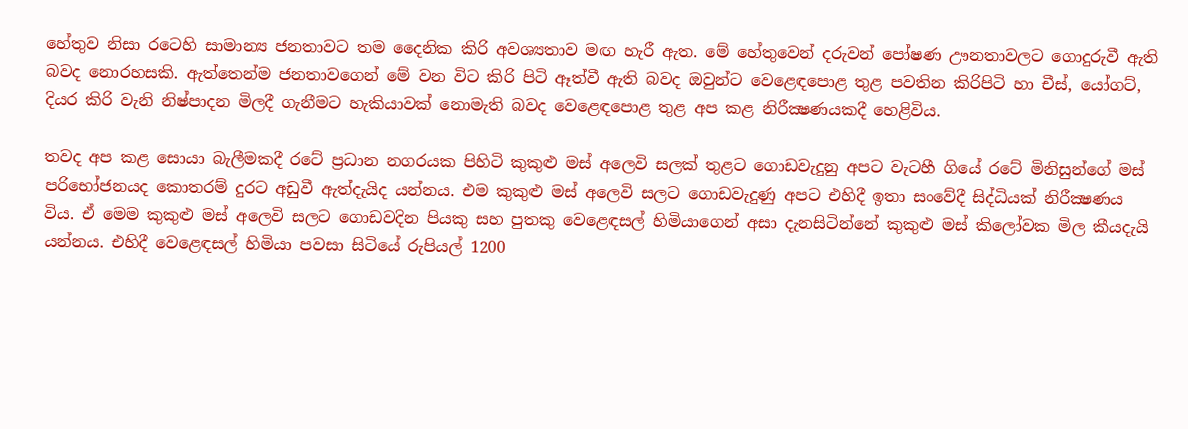හේතුව නිසා රටෙහි සාමාන්‍ය ජනතාවට තම දෛනික කිරි අවශ්‍යතාව මඟ හැරී ඇත. මේ හේතුවෙන් දරුවන් පෝෂණ ඌනතාවලට ගොදුරුවී ඇති බවද නොරහසකි. ඇත්තෙන්ම ජනතාවගෙන් මේ වන විට කිරි පිටි ඈත්වී ඇති බවද ඔවුන්ට වෙළෙඳපොළ තුළ පවතින කිරිපිටි හා චීස්, යෝගට්, දියර කිරි වැනි නිෂ්පාදන මිලදී ගැනීමට හැකියාවක් නොමැති බවද වෙළෙඳපොළ තුළ අප කළ නිරීක්‍ෂණයකදී හෙළිවිය.

තවද අප කළ සොයා බැලීමකදී රටේ ප්‍රධාන නගරයක පිහිටි කුකුළු මස් අලෙවි සලක් තුළට ගොඩවැදුනු අපට වැටහී ගියේ රටේ මිනිසුන්ගේ මස් පරිභෝජනයද කොතරම් දුරට අඩුවී ඇත්දැයිද යන්නය. එම කුකුළු මස් අලෙවි සලට ගොඩවැදුණු අපට එහිදී ඉතා සංවේදී සිද්ධියක් නිරීක්‍ෂණය විය. ඒ මෙම කුකුළු මස් අලෙවි සලට ගොඩවදින පියකු සහ පුතකු වෙළෙඳසල් හිමියාගෙන් අසා දැනසිටින්නේ කුකුළු මස් කිලෝවක මිල කීයදැයි යන්නය. එහිදී වෙළෙඳසල් හිමියා පවසා සිටියේ රුපියල් 1200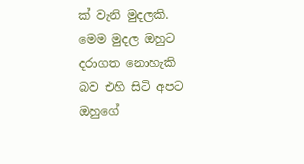ක් වැනි මුදලකි. මෙම මුදල ඔහුට දරාගත නොහැකි බව එහි සිටි අපට ඔහුගේ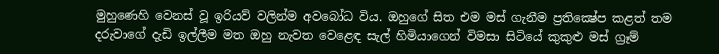මුහුණෙහි වෙනස් වූ ඉරියව් වලින්ම අවබෝධ විය. ඔහුගේ සිත එම මස් ගැනීම ප්‍රතික්‍ෂේප කළත් තම දරුවාගේ දැඩි ඉල්ලීම මත ඔහු නැවත වෙළෙඳ සැල් හිමියාගෙන් විමසා සිටියේ කුකුළු මස් ග්‍රෑම්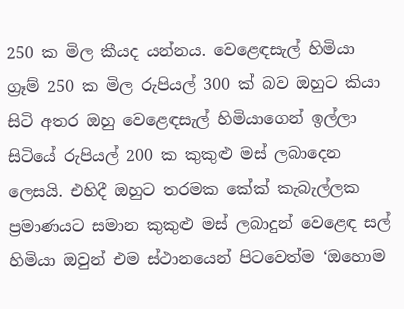250 ක මිල කීයද යන්නය. වෙළෙඳසැල් හිමියා ග්‍රෑම් 250 ක මිල රුපියල් 300 ක් බව ඔහුට කියා සිටි අතර ඔහු වෙළෙඳසැල් හිමියාගෙන් ඉල්ලා සිටියේ රුපියල් 200 ක කුකුළු මස් ලබාදෙන ලෙසයි. එහිදී ඔහුට තරමක කේක් කැබැල්ලක ප්‍රමාණයට සමාන කුකුළු මස් ලබාදුන් වෙළෙඳ සල් හිමියා ඔවුන් එම ස්ථානයෙන් පිටවෙත්ම ‘ඔහොම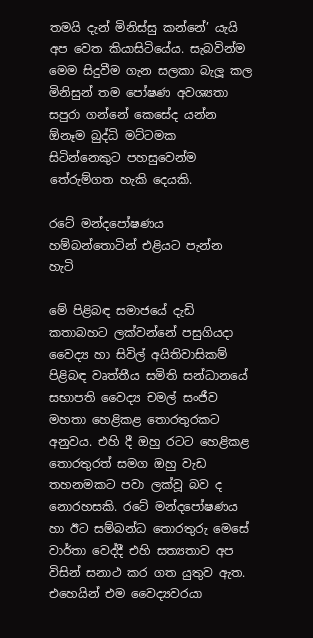තමයි දැන් මිනිස්සු කන්නේ’ යැයි අප වෙත කියාසිටියේය. සැබවින්ම මෙම සිදුවීම ගැන සලකා බැලූ කල මිනිසුන් තම පෝෂණ අවශ්‍යතා සපුරා ගන්නේ කෙසේද යන්න ඕනෑම බුද්ධි මට්ටමක සිටින්නෙකුට පහසුවෙන්ම තේරුම්ගත හැකි දෙයකි.

රටේ මන්දපෝෂණය හම්බන්තොටින් එළියට පැන්න හැටි

මේ පිළිබඳ සමාජයේ දැඩි කතාබහට ලක්වන්නේ පසුගියදා වෛද්‍ය හා සිවිල් අයිතිවාසිකම් පිළිබඳ වෘත්තීය සමිති සන්ධානයේ සභාපති වෛද්‍ය චමල් සංජීව මහතා හෙළිකළ තොරතුරකට අනුවය. එහි දී ඔහු රටට හෙළිකළ තොරතුරත් සමග ඔහු වැඩ තහනමකට පවා ලක්වූ බව ද නොරහසකි. රටේ මන්දපෝෂණය හා ඊට සම්බන්ධ තොරතුරු මෙසේ වාර්තා වෙද්දී එහි සත්‍යතාව අප විසින් සනාථ කර ගත යුතුව ඇත. එහෙයින් එම වෛද්‍යවරයා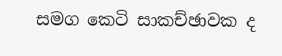සමග කෙටි සාකච්ඡාවක ද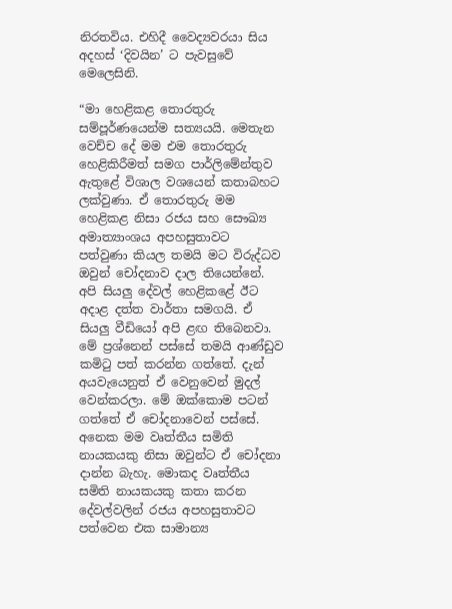නිරතවිය. එහිදී වෛද්‍යවරයා සිය අදහස් ‘දිවයින’ ට පැවසුවේ මෙලෙසිනි.

“මා හෙළිකළ තොරතුරු සම්පූර්ණයෙන්ම සත්‍යයයි. මෙතැන වෙච්ච දේ මම එම තොරතුරු හෙළිකිරීමත් සමග පාර්ලිමේන්තුව ඇතුළේ විශාල වශයෙන් කතාබහට ලක්වුණා. ඒ තොරතුරු මම හෙළිකළ නිසා රජය සහ සෞඛ්‍ය අමාත්‍යාංශය අපහසුතාවට පත්වුණා කියල තමයි මට විරුද්ධව ඔවුන් චෝදනාව දාල තියෙන්නේ. අපි සියලු දේවල් හෙළිකළේ ඊට අදාළ දත්ත වාර්තා සමගයි. ඒ සියලු වීඩියෝ අපි ළඟ තිබෙනවා. මේ ප්‍රශ්නෙන් පස්සේ තමයි ආණ්ඩුව කමිටු පත් කරන්න ගත්තේ. දැන් අයවැයෙනුත් ඒ වෙනුවෙන් මුදල් වෙන්කරලා. මේ ඔක්කොම පටන් ගත්තේ ඒ චෝදනාවෙන් පස්සේ. අනෙක මම වෘත්තීය සමිති නායකයකු නිසා ඔවුන්ට ඒ චෝදනා දාන්න බැහැ. මොකද වෘත්තීය සමිති නායකයකු කතා කරන දේවල්වලින් රජය අපහසුතාවට පත්වෙන එක සාමාන්‍ය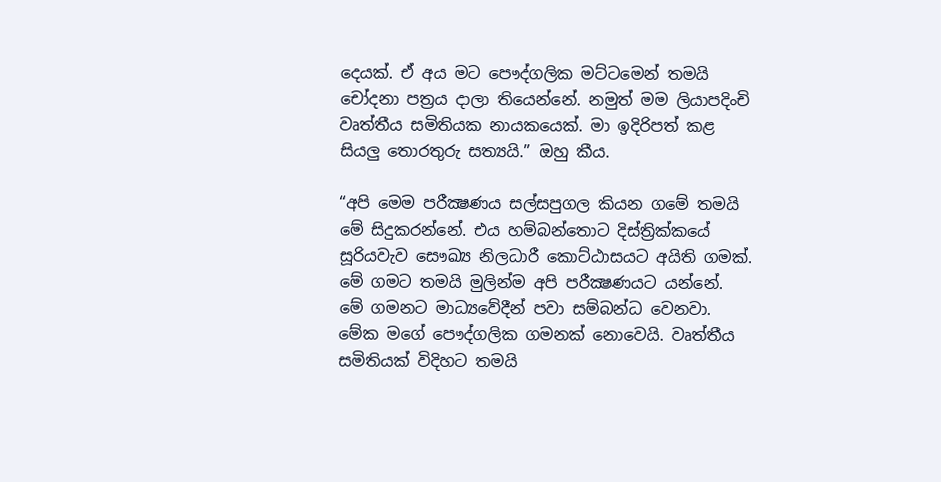දෙයක්. ඒ අය මට පෞද්ගලික මට්ටමෙන් තමයි චෝදනා පත්‍රය දාලා තියෙන්නේ. නමුත් මම ලියාපදිංචි වෘත්තීය සමිතියක නායකයෙක්. මා ඉදිරිපත් කළ සියලු තොරතුරු සත්‍යයි.” ඔහු කීය.

“අපි මෙම පරීක්‍ෂණය සල්සපුගල කියන ගමේ තමයි මේ සිදුකරන්නේ. එය හම්බන්තොට දිස්ත්‍රික්කයේ සූරියවැව සෞඛ්‍ය නිලධාරී කොට්ඨාසයට අයිති ගමක්. මේ ගමට තමයි මුලින්ම අපි පරීක්‍ෂණයට යන්නේ. මේ ගමනට මාධ්‍යවේදීන් පවා සම්බන්ධ වෙනවා. මේක මගේ පෞද්ගලික ගමනක් නොවෙයි. වෘත්තීය සමිතියක් විදිහට තමයි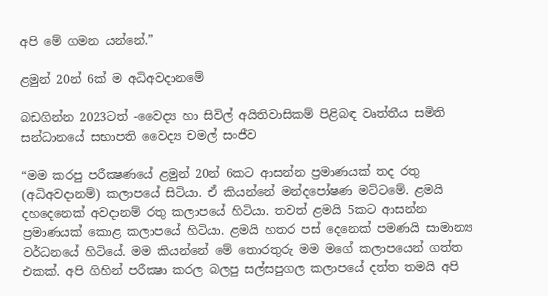අපි මේ ගමන යන්නේ.”

ළමුන් 20න් 6ක් ම අධිඅවදානමේ

බඩගින්න 2023ටත් -වෛද්‍ය හා සිවිල් අයිතිවාසිකම් පිළිබඳ වෘත්තීය සමිති සන්ධානයේ සභාපති වෛද්‍ය චමල් සංජීව

“මම කරපු පරීක්‍ෂණයේ ළමුන් 20න් 6කට ආසන්න ප්‍රමාණයක් තද රතු (අධිඅවදානම්) කලාපයේ සිටියා. ඒ කියන්නේ මන්දපෝෂණ මට්ටමේ. ළමයි දහදෙනෙක් අවදානම් රතු කලාපයේ හිටියා. තවත් ළමයි 5කට ආසන්න ප්‍රමාණයක් කොළ කලාපයේ හිටියා. ළමයි හතර පස් දෙනෙක් පමණයි සාමාන්‍ය වර්ධනයේ හිටියේ. මම කියන්නේ මේ තොරතුරු මම මගේ කලාපයෙන් ගත්ත එකක්. අපි ගිහින් පරීක්‍ෂා කරල බලපු සල්සපුගල කලාපයේ දත්ත තමයි අපි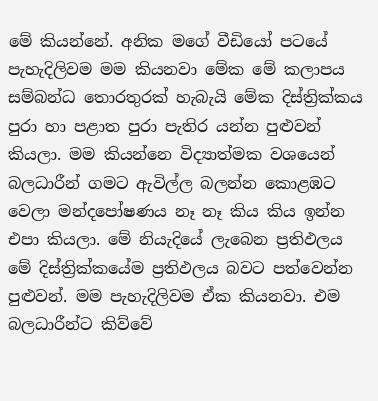මේ කියන්නේ. අනික මගේ වීඩියෝ පටයේ පැහැදිලිවම මම කියනවා මේක මේ කලාපය සම්බන්ධ තොරතුරක් හැබැයි මේක දිස්ත්‍රික්කය පුරා හා පළාත පුරා පැතිර යන්න පුළුවන් කියලා. මම කියන්නෙ විද්‍යාත්මක වශයෙන් බලධාරීන් ගමට ඇවිල්ල බලන්න කොළඹට වෙලා මන්දපෝෂණය නෑ නෑ කිය කිය ඉන්න එපා කියලා. මේ නියැදියේ ලැබෙන ප්‍රතිඵලය මේ දිස්ත්‍රික්කයේම ප්‍රතිඵලය බවට පත්වෙන්න පුළුවන්. මම පැහැදිලිවම ඒක කියනවා. එම බලධාරීන්ට කිව්වේ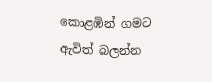කොළඹින් ගමට ඇවිත් බලන්න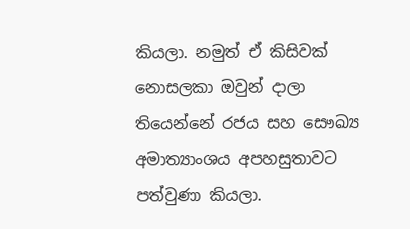කියලා. නමුත් ඒ කිසිවක් නොසලකා ඔවුන් දාලා තියෙන්නේ රජය සහ සෞඛ්‍ය අමාත්‍යාංශය අපහසුතාවට පත්වුණා කියලා.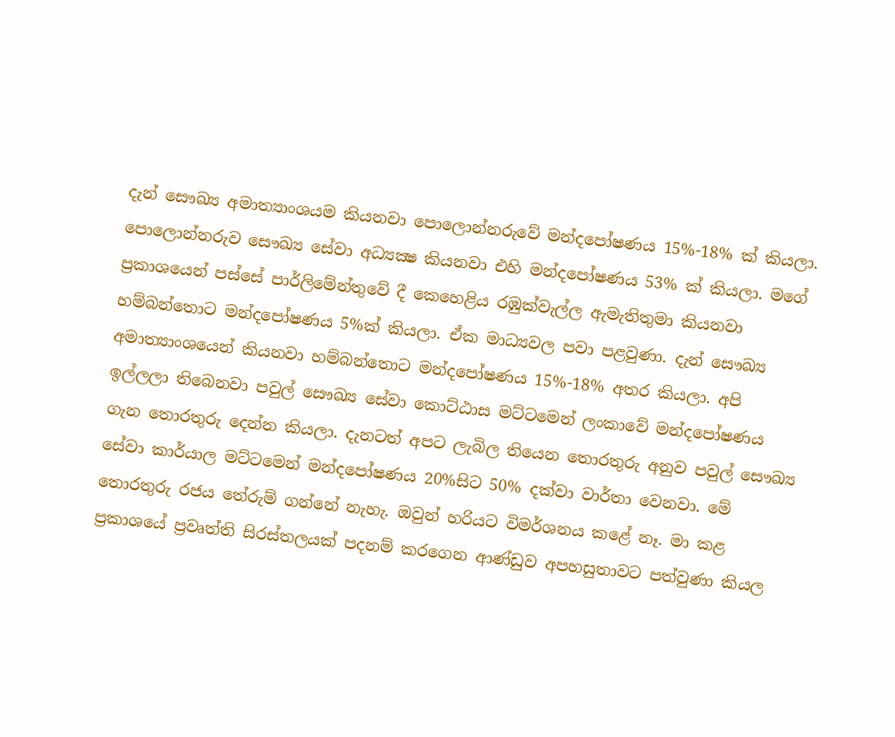දැන් සෞඛ්‍ය අමාත්‍යාංශයම කියනවා පොලොන්නරුවේ මන්දපෝෂණය 15%-18% ක් කියලා. පොලොන්නරුව සෞඛ්‍ය සේවා අධ්‍යක්‍ෂ කියනවා එහි මන්දපෝෂණය 53% ක් කියලා. මගේ ප්‍රකාශයෙන් පස්සේ පාර්ලිමේන්තුවේ දී කෙහෙළිය රඹුක්වැල්ල ඇමැතිතුමා කියනවා හම්බන්තොට මන්දපෝෂණය 5%ක් කියලා. ඒක මාධ්‍යවල පවා පළවුණා. දැන් සෞඛ්‍ය අමාත්‍යාංශයෙන් කියනවා හම්බන්තොට මන්දපෝෂණය 15%-18% අතර කියලා. අපි ඉල්ලලා තිබෙනවා පවුල් සෞඛ්‍ය සේවා කොට්ඨාස මට්ටමෙන් ලංකාවේ මන්දපෝෂණය ගැන තොරතුරු දෙන්න කියලා. දැනටත් අපට ලැබිල තියෙන තොරතුරු අනුව පවුල් සෞඛ්‍ය සේවා කාර්යාල මට්ටමෙන් මන්දපෝෂණය 20%සිට 50% දක්වා වාර්තා වෙනවා. මේ තොරතුරු රජය තේරුම් ගන්නේ නැහැ. ඔවුන් හරියට විමර්ශනය කළේ නෑ. මා කළ ප්‍රකාශයේ ප්‍රවෘත්ති සිරස්තලයක් පදනම් කරගෙන ආණ්ඩුව අපහසුතාවට පත්වුණා කියල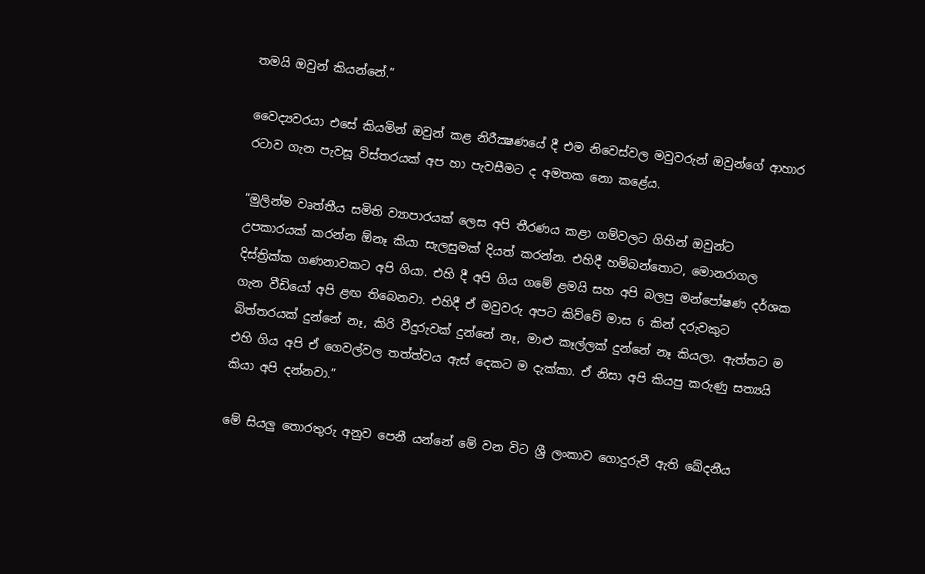තමයි ඔවුන් කියන්නේ.”

වෛද්‍යවරයා එසේ කියමින් ඔවුන් කළ නිරීක්‍ෂණයේ දී එම නිවෙස්වල මවුවරුන් ඔවුන්ගේ ආහාර රටාව ගැන පැවසූ විස්තරයක් අප හා පැවසීමට ද අමතක නො කළේය.

“මුලින්ම වෘත්තීය සමිති ව්‍යාපාරයක් ලෙස අපි තීරණය කළා ගම්වලට ගිහින් ඔවුන්ට උපකාරයක් කරන්න ඕනෑ කියා සැලසුමක් දියත් කරන්න. එහිදී හම්බන්තොට, මොනරාගල දිස්ත්‍රික්ක ගණනාවකට අපි ගියා. එහි දී අපි ගිය ගමේ ළමයි සහ අපි බලපු මන්පෝෂණ දර්ශක ගැන වීඩියෝ අපි ළඟ තිබෙනවා. එහිදී ඒ මවුවරු අපට කිව්වේ මාස 6 කින් දරුවකුට බිත්තරයක් දුන්නේ නෑ, කිරි වීදුරුවක් දුන්නේ නෑ, මාළු කෑල්ලක් දුන්නේ නෑ කියලා. ඇත්තට ම එහි ගිය අපි ඒ ගෙවල්වල තත්ත්වය ඇස් දෙකට ම දැක්කා. ඒ නිසා අපි කියපු කරුණු සත්‍යයි කියා අපි දන්නවා.”

මේ සියලු තොරතුරු අනුව පෙනී යන්නේ මේ වන විට ශ්‍රී ලංකාව ගොදුරුවී ඇති ඛේදනීය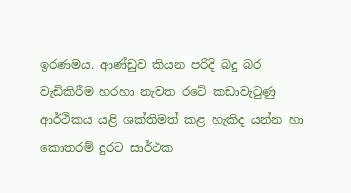ඉරණමය. ආණ්ඩුව කියන පරිදි බදු බර වැඩිකිරීම හරහා නැවත රටේ කඩාවැටුණු ආර්ථිකය යළි ශක්තිමත් කළ හැකිද යන්න හා කොතරම් දුරට සාර්ථක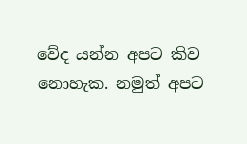වේද යන්න අපට කිව නොහැක. නමුත් අපට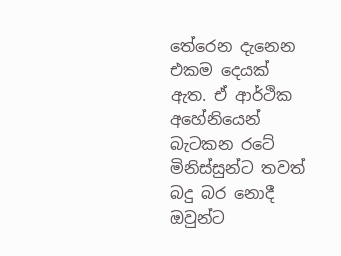තේරෙන දැනෙන එකම දෙයක් ඇත. ඒ ආර්ථික අහේනියෙන් බැටකන රටේ මිනිස්සුන්ට තවත් බදු බර නොදී ඔවුන්ට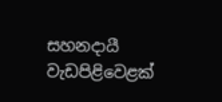සහනදායී වැඩපිළිවෙළක්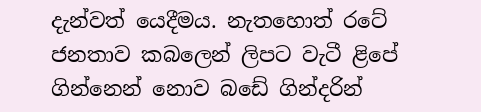දැන්වත් යෙදීමය. නැතහොත් රටේ ජනතාව කබලෙන් ලිපට වැටී ළිපේ ගින්නෙන් නොව බඩේ ගින්දරින්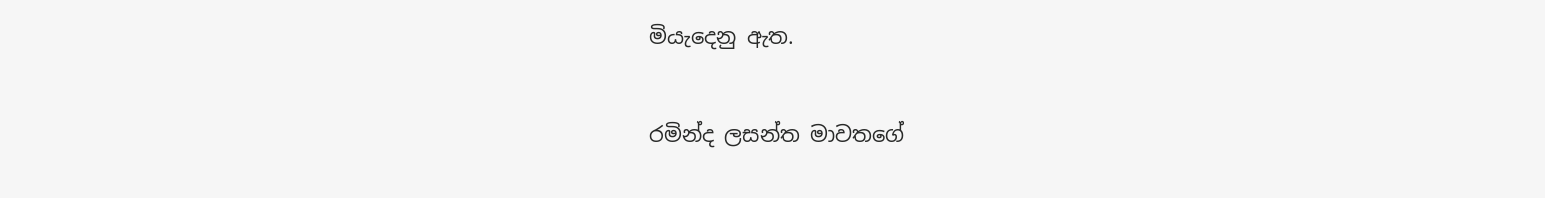මියැදෙනු ඇත.

රමින්ද ලසන්ත මාවතගේ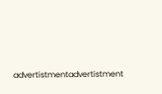advertistmentadvertistment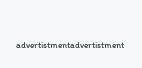advertistmentadvertistment